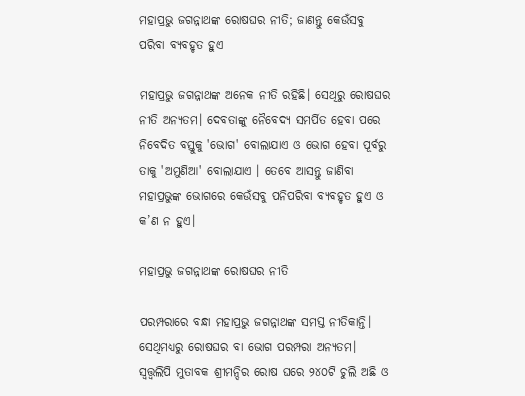ମହାପ୍ରଭୁ ଜଗନ୍ନାଥଙ୍କ ରୋଷଘର ନୀତି; ଜାଣନ୍ତୁ କେଉଁସବୁ ପରିବା ବ୍ୟବହୃତ ହୁଏ

ମହାପ୍ରଭୁ ଜଗନ୍ନାଥଙ୍କ ଅନେକ ନୀତି ରହିଛି। ସେଥିରୁ ରୋଷଘର ନୀତି ଅନ୍ୟତମ। ଦେବତାଙ୍କୁ ନୈବେଦ୍ୟ ସମର୍ପିତ ହେବା ପରେ ନିବେଦିତ ବସ୍ତୁକୁ 'ଭୋଗ' ବୋଲାଯାଏ ଓ ଭୋଗ ହେବା ପୂର୍ବରୁ ତାକୁ 'ଅମୁଣିଆ' ବୋଲାଯାଏ । ତେବେ ଆସନ୍ତୁ ଜାଣିବା ମହାପ୍ରଭୁଙ୍କ ଭୋଗରେ କେଉଁସବୁ ପନିପରିବା ବ୍ୟବହୃତ ହୁଏ ଓ କ’ଣ ନ ହୁଏ।

ମହାପ୍ରଭୁ ଜଗନ୍ନାଥଙ୍କ ରୋଷଘର ନୀତି

ପରମ୍ପରାରେ ବନ୍ଧା ମହାପ୍ରଭୁ ଜଗନ୍ନାଥଙ୍କ ସମସ୍ତ ନୀତିକାନ୍ତି। ସେଥିମଧ୍ୟରୁ ରୋଷଘର ବା ଭୋଗ ପରମ୍ପରା ଅନ୍ୟତମ। ସ୍ୱତ୍ତ୍ୱଲିପି ମୁତାବକ ଶ୍ରୀମନ୍ଦିର ରୋଷ ଘରେ ୨୪୦ଟି ଚୁଲି ଅଛି ଓ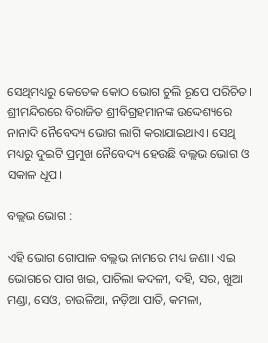ସେଥିମଧ୍ୟରୁ କେତେକ କୋଠ ଭୋଗ ଚୁଲି ରୂପେ ପରିଚିତ। ଶ୍ରୀମନ୍ଦିରରେ ବିରାଜିତ ଶ୍ରୀବିଗ୍ରହମାନଙ୍କ ଉଦ୍ଦେଶ୍ୟରେ ନାନାଦି ନୈବେଦ୍ୟ ଭୋଗ ଲାଗି କରାଯାଇଥାଏ। ସେଥି ମଧ୍ୟରୁ ଦୁଇଟି ପ୍ରମୁଖ ନୈବେଦ୍ୟ ହେଉଛି ବଲ୍ଲଭ ଭୋଗ ଓ ସକାଳ ଧୂପ।

ବଲ୍ଲଭ ଭୋଗ :

ଏହି ଭୋଗ ଗୋପାଳ ବଲ୍ଲଭ ନାମରେ ମଧ୍ୟ ଜଣା। ଏଇ ଭୋଗରେ ପାଗ ଖଇ, ପାଚିଲା କଦଳୀ, ଦହି, ସର, ଖୁଆ ମଣ୍ଡା, ସେଓ, ଚାଉଳିଆ, ନଡ଼ିଆ ପାତି, କମଳା,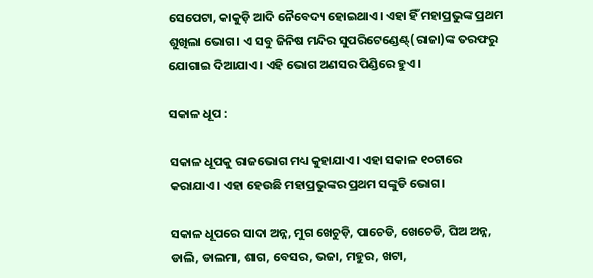ସେପେଟା, କାକୁଡ଼ି ଆଦି ନୈବେଦ୍ୟ ହୋଇଥାଏ। ଏହା ହିଁ ମହାପ୍ରଭୁଙ୍କ ପ୍ରଥମ ଶୁଖିଲା ଭୋଗ। ଏ ସବୁ ଜିନିଷ ମନ୍ଦିର ସୁପରିଟେଣ୍ଡେଣ୍ଟ୍(ରାଜା)ଙ୍କ ତରଫରୁ ଯୋଗାଇ ଦିଆଯାଏ। ଏହି ଭୋଗ ଅଣସର ପିଣ୍ଡିରେ ହୁଏ।

ସକାଳ ଧୂପ :

ସକାଳ ଧୂପକୁ ରାଜଭୋଗ ମଧ୍ୟ କୁହାଯାଏ। ଏହା ସକାଳ ୧୦ଟାରେ କରାଯାଏ। ଏହା ହେଉଛି ମହାପ୍ରଭୁଙ୍କର ପ୍ରଥମ ସଙ୍କୁଡି ଭୋଗ।

ସକାଳ ଧୂପରେ ସାଦା ଅନ୍ନ, ମୁଗ ଖେଚୁଡ଼ି, ପାଚେଡି, ଖେଚେଡି, ଘିଅ ଅନ୍ନ, ଡାଲି, ଡାଲମା, ଶାଗ, ବେସର, ଭଜା, ମହୁର, ଖଟା,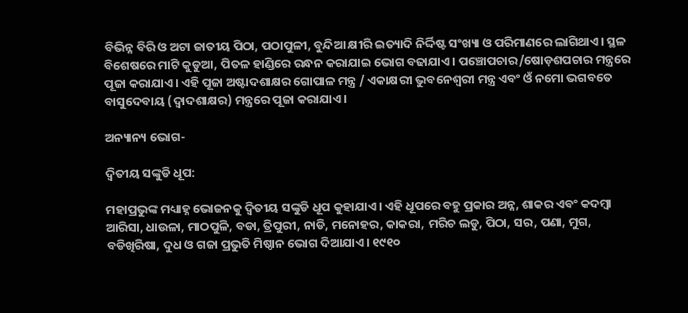ବିଭିନ୍ନ ବିରି ଓ ଅଟା ଜାତୀୟ ପିଠା, ପଠାପୁଳୀ, ବୁନ୍ଦିଆ କ୍ଷୀରି ଇତ୍ୟାଦି ନିର୍ଦ୍ଦିଷ୍ଟ ସଂଖ୍ୟା ଓ ପରିମାଣରେ ଲାଗିଥାଏ। ସ୍ଥଳ ବିଶେଷରେ ମାଟି କୁଡୁଆ, ପିତଳ ହାଣ୍ଡିରେ ରନ୍ଧନ କରାଯାଇ ଭୋଗ ବଢାଯାଏ। ପଞ୍ଚୋପଚାର/ଷୋଡ଼ଶପଚାର ମନ୍ତ୍ରରେ ପୂଜା କରାଯାଏ। ଏହି ପୂଜା ଅଷ୍ଟାଦଶାକ୍ଷର ଗୋପାଳ ମନ୍ତ୍ର / ଏକାକ୍ଷରୀ ଭୁବନେଶ୍ୱରୀ ମନ୍ତ୍ର ଏବଂ ଓଁ ନମୋ ଭଗବତେ ବାସୁଦେବାୟ (ଦ୍ୱାଦଶାକ୍ଷର) ମନ୍ତ୍ରରେ ପୂଜା କରାଯାଏ।

ଅନ୍ୟାନ୍ୟ ଭୋଗ-

ଦ୍ୱିତୀୟ ସଙ୍କୁଡି ଧୂପ:

ମହାପ୍ରଭୁଙ୍କ ମଧ୍ୟାହ୍ନ ଭୋଜନକୁ ଦ୍ୱିତୀୟ ସଙ୍କୁଡି ଧୂପ କୁହାଯାଏ। ଏହି ଧୂପରେ ବହୁ ପ୍ରକାର ଅନ୍ନ, ଶାକର ଏବଂ କଦମ୍ବା ଆରିସା, ଧାଉଳା, ମାଠପୁଳି, ବଡା, ତ୍ରିପୁରୀ, ନାଡି, ମନୋହର, କାକରା, ମରିଚ ଲଡୁ, ପିଠା, ସର, ପଣା, ମୁଗ, ବଡିଖିରିଷା, ଦୁଧ ଓ ଗଜା ପ୍ରଭୁତି ମିଷ୍ଠାନ ଭୋଗ ଦିଆଯାଏ। ୧୯୧୦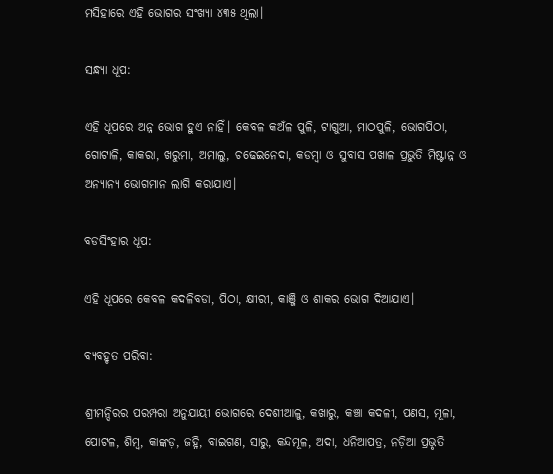ମସିହାରେ ଏହି ଭୋଗର ସଂଖ୍ୟା ୪୩୫ ଥିଲା।

ସନ୍ଧ୍ୟା ଧୂପ:

ଏହି ଧୂପରେ ଅନ୍ନ ଭୋଗ ହୁଏ ନାହିଁ। କେବଳ କଅଁଳ ପୁଳି, ଟାଗୁଆ, ମାଠପୁଳି, ଭୋଗପିଠା, ଗୋଟାଳି, କାକରା, ଖରୁମା, ଅମାଲୁ, ଚଢେଇନେଦା, କଡମ୍ବା ଓ ସୁବାସ ପଖାଳ ପ୍ରଭୁତି ମିଷ୍ଟାନ୍ନ ଓ ଅନ୍ୟାନ୍ୟ ଭୋଗମାନ ଲାଗି କରାଯାଏ।

ବଡସିଂହାର ଧୂପ:

ଏହି ଧୂପରେ କେବଳ କଦଳିବଡା, ପିଠା, କ୍ଷୀରୀ, କାଞ୍ଜି ଓ ଶାକର ଭୋଗ ଦିଆଯାଏ।

ବ୍ୟବହୃତ ପରିବା:

ଶ୍ରୀମନ୍ଦିରର ପରମ୍ପରା ଅନୁଯାୟୀ ଭୋଗରେ ଦେଶୀଆଳୁ, କଖାରୁ, କଞ୍ଚା କଦଳୀ, ପଣସ, ମୂଳା, ପୋଟଳ, ଶିମ୍ବ, କାଙ୍କଡ଼, ଜହ୍ନି, ବାଇଗଣ, ସାରୁ, କନ୍ଦମୂଳ, ଅଦା, ଧନିଆପତ୍ର, ନଡ଼ିଆ ପ୍ରଭୃତି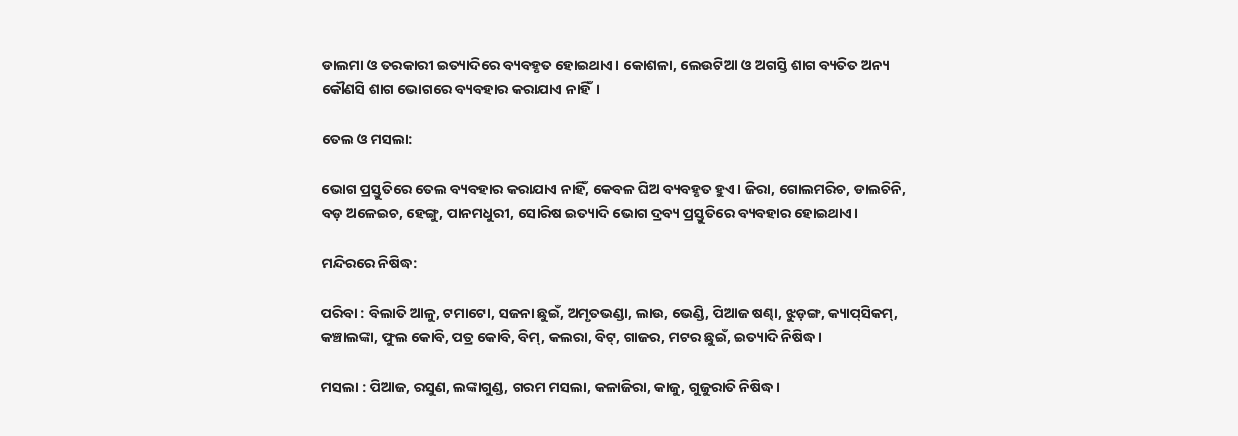ଡାଲମା ଓ ତରକାରୀ ଇତ୍ୟାଦିରେ ବ୍ୟବହୃତ ହୋଇଥାଏ। କୋଶଳା, ଲେଉଟିଆ ଓ ଅଗସ୍ତି ଶାଗ ବ୍ୟତିତ ଅନ୍ୟ କୌଣସି ଶାଗ ଭୋଗରେ ବ୍ୟବହାର କରାଯାଏ ନାହିଁ।

ତେଲ ଓ ମସଲା:

ଭୋଗ ପ୍ରସ୍ତୁତିରେ ତେଲ ବ୍ୟବହାର କରାଯାଏ ନାହିଁ, କେବଳ ଘିଅ ବ୍ୟବହୃତ ହୁଏ। ଜିରା, ଗୋଲମରିଚ, ଡାଲଚିନି, ବଡ଼ ଅଳେଇଚ, ହେଙ୍ଗୁ, ପାନମଧୁରୀ, ସୋରିଷ ଇତ୍ୟାଦି ଭୋଗ ଦ୍ରବ୍ୟ ପ୍ରସ୍ତୁତିରେ ବ୍ୟବହାର ହୋଇଥାଏ।

ମନ୍ଦିରରେ ନିଷିଦ୍ଧ:

ପରିବା : ବିଲାତି ଆଳୁ, ଟମାଟୋ, ସଜନା ଛୁଇଁ, ଅମୃତଭଣ୍ଡା, ଲାଉ, ଭେଣ୍ଡି, ପିଆଜ ଷଣ୍ଢା, ଝୁଡ଼ଙ୍ଗ, କ୍ୟାପ୍‌ସିକମ୍‌, କଞ୍ଚାଲଙ୍କା, ଫୁଲ କୋବି, ପତ୍ର କୋବି, ବିମ୍, କଲରା, ବିଟ୍, ଗାଜର, ମଟର ଛୁଇଁ, ଇତ୍ୟାଦି ନିଷିଦ୍ଧ।

ମସଲା : ପିଆଜ, ରସୁଣ, ଲଙ୍କାଗୁଣ୍ଡ, ଗରମ ମସଲା, କଳାଜିରା, କାଜୁ, ଗୁଜୁରାତି ନିଷିଦ୍ଧ।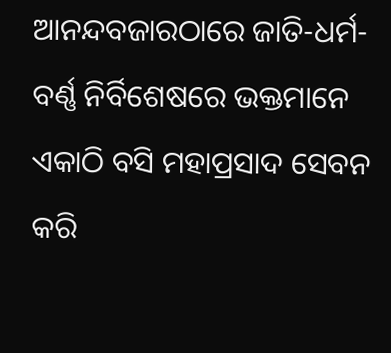ଆନନ୍ଦବଜାରଠାରେ ଜାତି-ଧର୍ମ-ବର୍ଣ୍ଣ ନିର୍ବିଶେଷରେ ଭକ୍ତମାନେ ଏକାଠି ବସି ମହାପ୍ରସାଦ ସେବନ କରି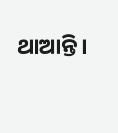ଥାଆନ୍ତି।